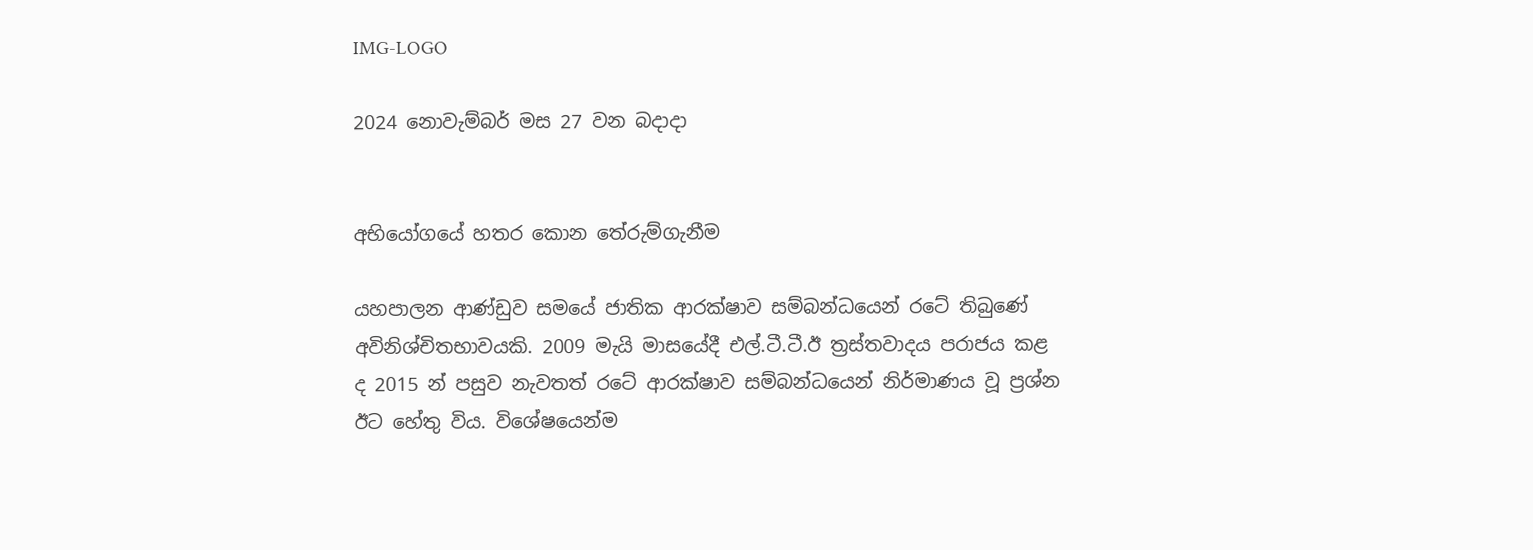IMG-LOGO

2024 නොවැම්බර් මස 27 වන බදාදා


අභියෝගයේ හතර කොන තේරුම්ගැනීම

යහපාලන ආණ්ඩුව සමයේ ජාතික ආරක්ෂාව සම්බන්ධයෙන් රටේ තිබුණේ අවිනිශ්චිතභාවයකි. 2009 මැයි මාසයේදී එල්.ටී.ටී.ඊ ත්‍රස්තවාදය පරාජය කළ ද 2015 න් පසුව නැවතත් රටේ ආරක්ෂාව සම්බන්ධයෙන් නිර්මාණය වූ ප්‍රශ්න ඊට හේතු විය. විශේෂයෙන්ම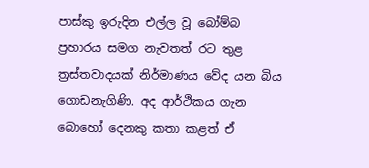පාස්කු ඉරුදින එල්ල වූ බෝම්බ ප්‍රහාරය සමග නැවතත් රට තුළ ත්‍රස්තවාදයක් නිර්මාණය වේද යන බිය ගොඩනැගිණි. අද ආර්ථිකය ගැන බොහෝ දෙනකු කතා කළත් ඒ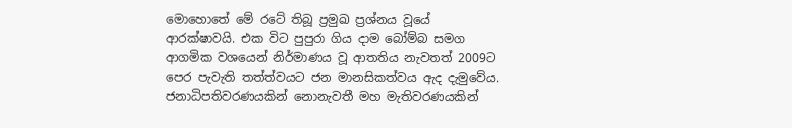මොහොතේ මේ රටේ තිබූ ප්‍රමුඛ ප්‍රශ්නය වූයේ ආරක්ෂාවයි. එක විට පුපුරා ගිය දාම බෝම්බ සමග ආගමික වශයෙන් නිර්මාණය වූ ආතතිය නැවතත් 2009ට පෙර පැවැති තත්ත්වයට ජන මානසිකත්වය ඇද දැමුවේය. ජනාධිපතිවරණයකින් නොනැවතී මහ මැතිවරණයකින්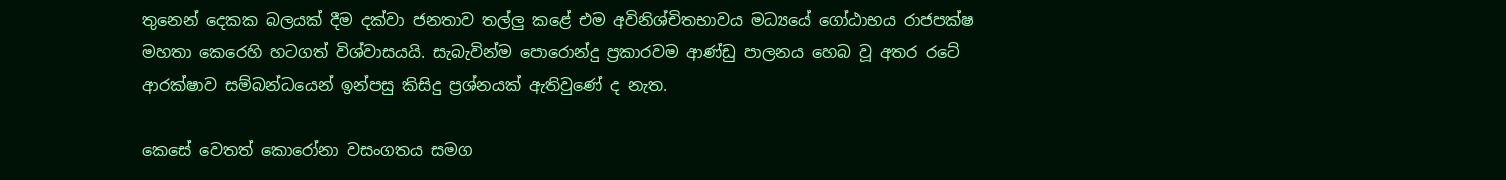තුනෙන් දෙකක බලයක් දීම දක්වා ජනතාව තල්ලු කළේ එම අවිනිශ්චිතභාවය මධ්‍යයේ ගෝඨාභය රාජපක්ෂ මහතා කෙරෙහි හටගත් විශ්වාසයයි. සැබැවින්ම පොරොන්දු ප්‍රකාරවම ආණ්ඩු පාලනය හෙබ වූ අතර රටේ ආරක්ෂාව සම්බන්ධයෙන් ඉන්පසු කිසිදු ප්‍රශ්නයක් ඇතිවුණේ ද නැත.

කෙසේ වෙතත් කොරෝනා වසංගතය සමග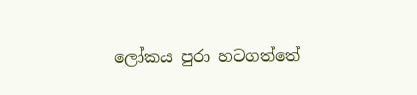ලෝකය පුරා හටගත්තේ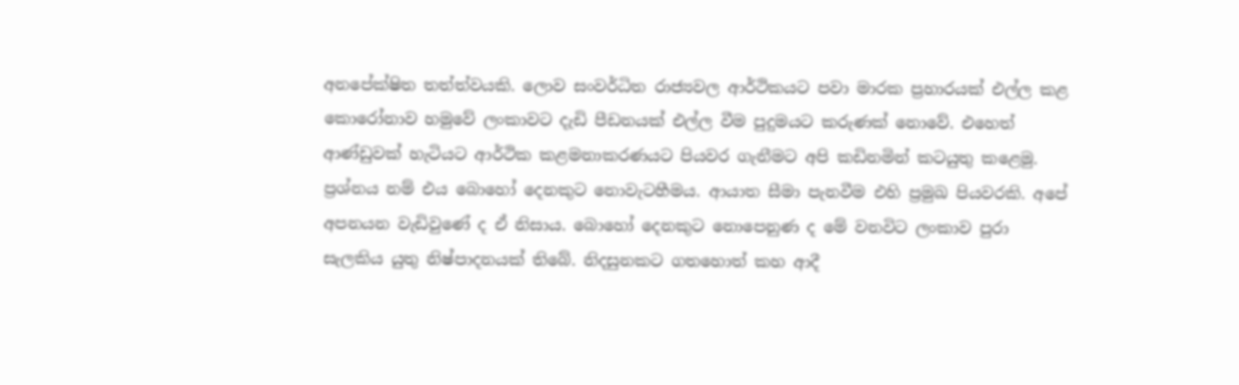අනපේක්ෂිත තත්ත්වයකි. ලොව සංවර්ධිත රාජ්‍යවල ආර්ථිකයට පවා මාරක ප්‍රහාරයක් එල්ල කළ කොරෝනාව හමුවේ ලංකාවට දැඩි පීඩනයක් එල්ල වීම පුදුමයට කරුණක් නොවේ. එහෙත් ආණ්ඩුවක් හැටියට ආර්ථික කළමනාකරණයට පියවර ගැනීමට අපි කඩිනමින් කටයුතු කළෙමු. ප්‍රශ්නය නම් එය බොහෝ දෙනකුට නොවැටහීමය. ආයාත සීමා පැනවීම එහි ප්‍රමුඛ පියවරකි. අපේ අපනයන වැඩිවුණේ ද ඒ නිසාය. බොහෝ දෙනකුට නොපෙනුණ ද මේ වනවිට ලංකාව පුරා සැලකිය යුතු නිෂ්පාදනයක් තිබේ. නිදසුනකට ගතහොත් කහ ආදී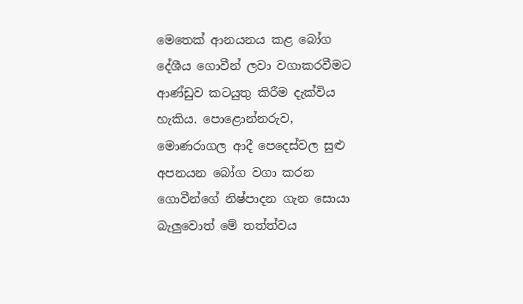මෙතෙක් ආනයනය කළ බෝග දේශීය ගොවීන් ලවා වගාකරවීමට ආණ්ඩුව කටයුතු කිරීම දැක්විය හැකිය. පොළොන්නරුව, මොණරාගල ආදී පෙදෙස්වල සුළු අපනයන බෝග වගා කරන ගොවීන්ගේ නිෂ්පාදන ගැන සොයා බැලුවොත් මේ තත්ත්වය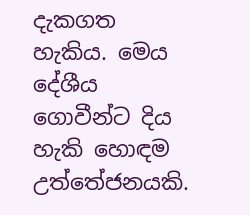දැකගත හැකිය. මෙය දේශීය ගොවීන්ට දිය හැකි හොඳම උත්තේජනයකි.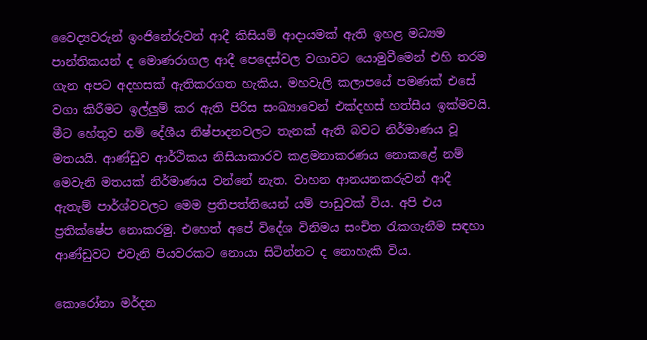වෛද්‍යවරුන් ඉංජිනේරුවන් ආදී කිසියම් ආදායමක් ඇති ඉහළ මධ්‍යම පාන්තිකයන් ද මොණරාගල ආදී පෙදෙස්වල වගාවට යොමුවීමෙන් එහි තරම ගැන අපට අදහසක් ඇතිකරගත හැකිය. මහවැලි කලාපයේ පමණක් එසේ වගා කිරීමට ඉල්ලුම් කර ඇති පිරිස සංඛ්‍යාවෙන් එක්දහස් හත්සීය ඉක්මවයි. මීට හේතුව නම් දේශීය නිෂ්පාදනවලට තැනක් ඇති බවට නිර්මාණය වූ මතයයි. ආණ්ඩුව ආර්ථිකය නිසියාකාරව කළමනාකරණය නොකළේ නම් මෙවැනි මතයක් නිර්මාණය වන්නේ නැත. වාහන ආනයනකරුවන් ආදී ඇතැම් පාර්ශ්වවලට මෙම ප්‍රතිපත්තියෙන් යම් පාඩුවක් විය. අපි එය ප්‍රතික්ෂේප නොකරමු. එහෙත් අපේ විදේශ විනිමය සංචිත රැකගැනීම සඳහා ආණ්ඩුවට එවැනි පියවරකට නොයා සිටින්නට ද නොහැකි විය.

කොරෝනා මර්දන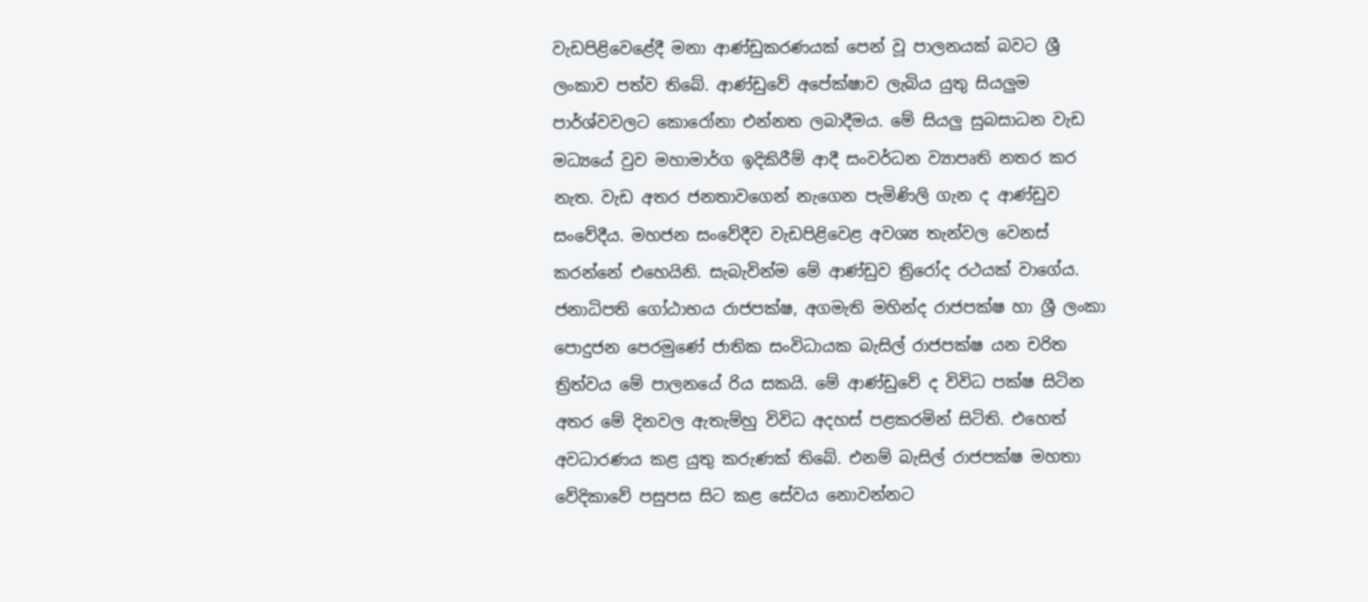වැඩපිළිවෙළේදී මනා ආණ්ඩුකරණයක් පෙන් වූ පාලනයක් බවට ශ්‍රී ලංකාව පත්ව තිබේ. ආණ්ඩුවේ අපේක්ෂාව ලැබිය යුතු සියලුම පාර්ශ්වවලට කොරෝනා එන්නත ලබාදීමය. මේ සියලු සුබසාධන වැඩ මධ්‍යයේ වුව මහාමාර්ග ඉදිකිරීම් ආදී සංවර්ධන ව්‍යාපෘති නතර කර නැත. වැඩ අතර ජනතාවගෙන් නැගෙන පැමිණිලි ගැන ද ආණ්ඩුව සංවේදීය. මහජන සංවේදීව වැඩපිළිවෙළ අවශ්‍ය තැන්වල වෙනස් කරන්නේ එහෙයිනි. සැබැවින්ම මේ ආණ්ඩුව ත්‍රිරෝද රථයක් වාගේය. ජනාධිපති ගෝඨාභය රාජපක්ෂ, අගමැති මහින්ද රාජපක්ෂ හා ශ්‍රී ලංකා පොදුජන පෙරමුණේ ජාතික සංවිධායක බැසිල් රාජපක්ෂ යන චරිත ත්‍රිත්වය මේ පාලනයේ රිය සකයි. මේ ආණ්ඩුවේ ද විවිධ පක්ෂ සිටින අතර මේ දිනවල ඇතැම්හු විවිධ අදහස් පළකරමින් සිටිති. එහෙත් අවධාරණය කළ යුතු කරුණක් තිබේ. එනම් බැසිල් රාජපක්ෂ මහතා වේදිකාවේ පසුපස සිට කළ සේවය නොවන්නට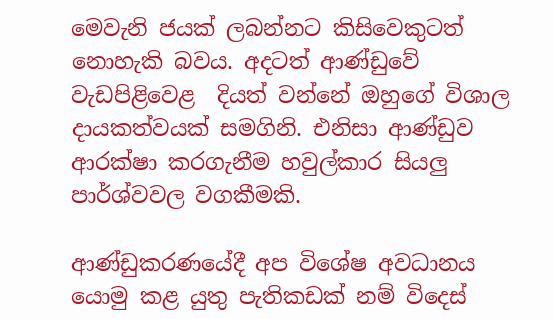මෙවැනි ජයක් ලබන්නට කිසිවෙකුටත් නොහැකි බවය. අදටත් ආණ්ඩුවේ වැඩපිළිවෙළ  දියත් වන්නේ ඔහුගේ විශාල දායකත්වයක් සමගිනි. එනිසා ආණ්ඩුව ආරක්ෂා කරගැනීම හවුල්කාර සියලු පාර්ශ්වවල වගකීමකි.

ආණ්ඩුකරණයේදී අප විශේෂ අවධානය යොමු කළ යුතු පැතිකඩක් නම් විදෙස්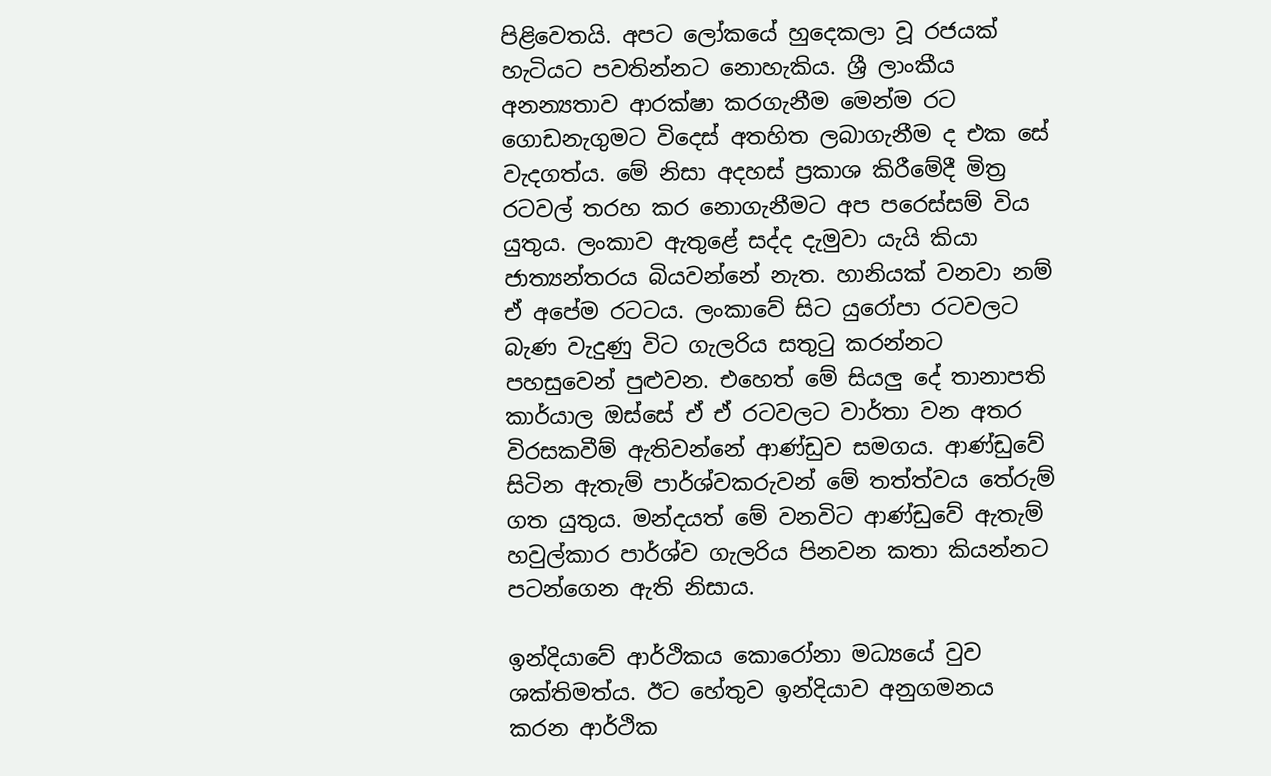පිළිවෙතයි. අපට ලෝකයේ හුදෙකලා වූ රජයක් හැටියට පවතින්නට නොහැකිය. ශ්‍රී ලාංකීය අනන්‍යතාව ආරක්ෂා කරගැනීම මෙන්ම රට ගොඩනැගුමට විදෙස් අතහිත ලබාගැනීම ද එක සේ වැදගත්ය. මේ නිසා අදහස් ප්‍රකාශ කිරීමේදී මිත්‍ර රටවල් තරහ කර නොගැනීමට අප පරෙස්සම් විය යුතුය. ලංකාව ඇතුළේ සද්ද දැමුවා යැයි කියා ජාත්‍යන්තරය බියවන්නේ නැත. හානියක් වනවා නම් ඒ අපේම රටටය. ලංකාවේ සිට යුරෝපා රටවලට බැණ වැදුණු විට ගැලරිය සතුටු කරන්නට පහසුවෙන් පුළුවන. එහෙත් මේ සියලු දේ තානාපති කාර්යාල ඔස්සේ ඒ ඒ රටවලට වාර්තා වන අතර විරසකවීම් ඇතිවන්නේ ආණ්ඩුව සමගය. ආණ්ඩුවේ සිටින ඇතැම් පාර්ශ්වකරුවන් මේ තත්ත්වය තේරුම් ගත යුතුය. මන්දයත් මේ වනවිට ආණ්ඩුවේ ඇතැම් හවුල්කාර පාර්ශ්ව ගැලරිය පිනවන කතා කියන්නට පටන්ගෙන ඇති නිසාය.

ඉන්දියාවේ ආර්ථිකය කොරෝනා මධ්‍යයේ වුව ශක්තිමත්ය. ඊට හේතුව ඉන්දියාව අනුගමනය කරන ආර්ථික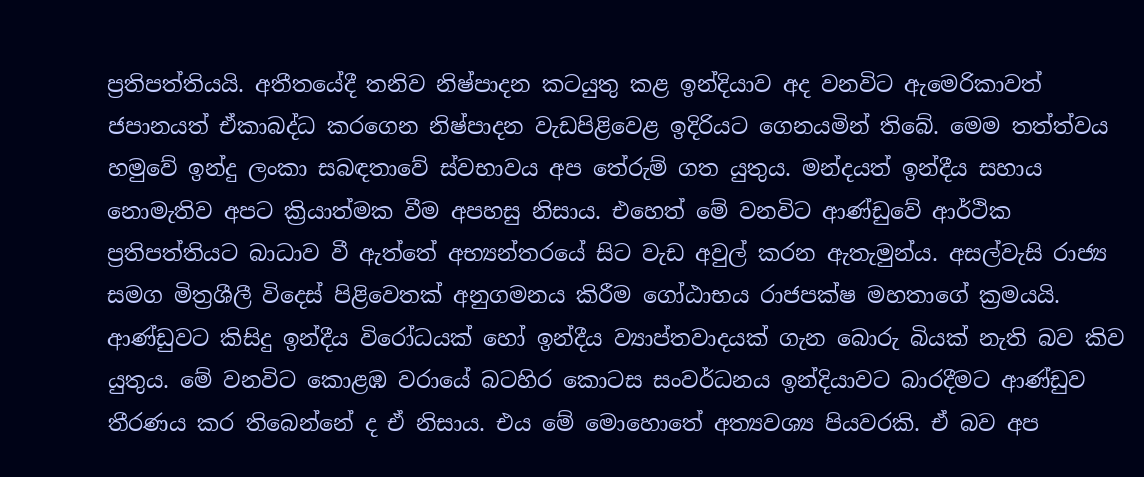ප්‍රතිපත්තියයි. අතීතයේදී තනිව නිෂ්පාදන කටයුතු කළ ඉන්දියාව අද වනවිට ඇමෙරිකාවත් ජපානයත් ඒකාබද්ධ කරගෙන නිෂ්පාදන වැඩපිළිවෙළ ඉදිරියට ගෙනයමින් තිබේ. මෙම තත්ත්වය හමුවේ ඉන්දු ලංකා සබඳතාවේ ස්වභාවය අප තේරුම් ගත යුතුය. මන්දයත් ඉන්දීය සහාය නොමැතිව අපට ක්‍රියාත්මක වීම අපහසු නිසාය. එහෙත් මේ වනවිට ආණ්ඩුවේ ආර්ථික ප්‍රතිපත්තියට බාධාව වී ඇත්තේ අභ්‍යන්තරයේ සිට වැඩ අවුල් කරන ඇතැමුන්ය. අසල්වැසි රාජ්‍ය සමග මිත්‍රශීලී විදෙස් පිළිවෙතක් අනුගමනය කිරීම ගෝඨාභය රාජපක්ෂ මහතාගේ ක්‍රමයයි. ආණ්ඩුවට කිසිදු ඉන්දීය විරෝධයක් හෝ ඉන්දීය ව්‍යාප්තවාදයක් ගැන බොරු බියක් නැති බව කිව යුතුය. මේ වනවිට කොළඹ වරායේ බටහිර කොටස සංවර්ධනය ඉන්දියාවට බාරදීමට ආණ්ඩුව තීරණය කර තිබෙන්නේ ද ඒ නිසාය. එය මේ මොහොතේ අත්‍යවශ්‍ය පියවරකි. ඒ බව අප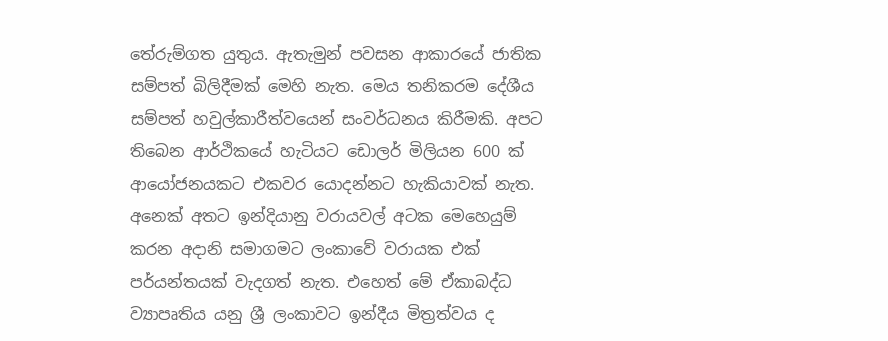තේරුම්ගත යුතුය. ඇතැමුන් පවසන ආකාරයේ ජාතික සම්පත් බිලිදීමක් මෙහි නැත. මෙය තනිකරම දේශීය සම්පත් හවුල්කාරීත්වයෙන් සංවර්ධනය කිරීමකි. අපට තිබෙන ආර්ථිකයේ හැටියට ඩොලර් මිලියන 600 ක් ආයෝජනයකට එකවර යොදන්නට හැකියාවක් නැත. අනෙක් අතට ඉන්දියානු වරායවල් අටක මෙහෙයුම් කරන අදානි සමාගමට ලංකාවේ වරායක එක් පර්යන්තයක් වැදගත් නැත. එහෙත් මේ ඒකාබද්ධ ව්‍යාපෘතිය යනු ශ්‍රී ලංකාවට ඉන්දීය මිත්‍රත්වය ද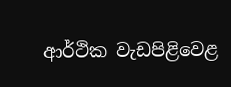ආර්ථික වැඩපිළිවෙළ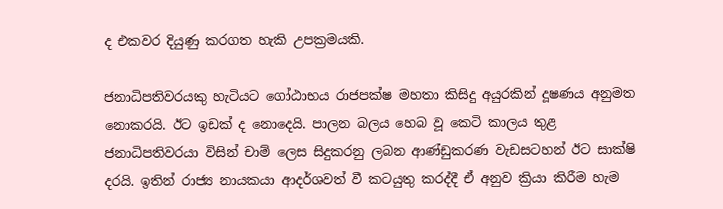ද එකවර දියුණු කරගත හැකි උපක්‍රමයකි.

ජනාධිපතිවරයකු හැටියට ගෝඨාභය රාජපක්ෂ මහතා කිසිදු අයුරකින් දූෂණය අනුමත නොකරයි. ඊට ඉඩක් ද නොදෙයි. පාලන බලය හෙබ වූ කෙටි කාලය තුළ ජනාධිපතිවරයා විසින් චාම් ලෙස සිදුකරනු ලබන ආණ්ඩුකරණ වැඩසටහන් ඊට සාක්ෂි දරයි. ඉතින් රාජ්‍ය නායකයා ආදර්ශවත් වී කටයුතු කරද්දී ඒ අනුව ක්‍රියා කිරීම හැම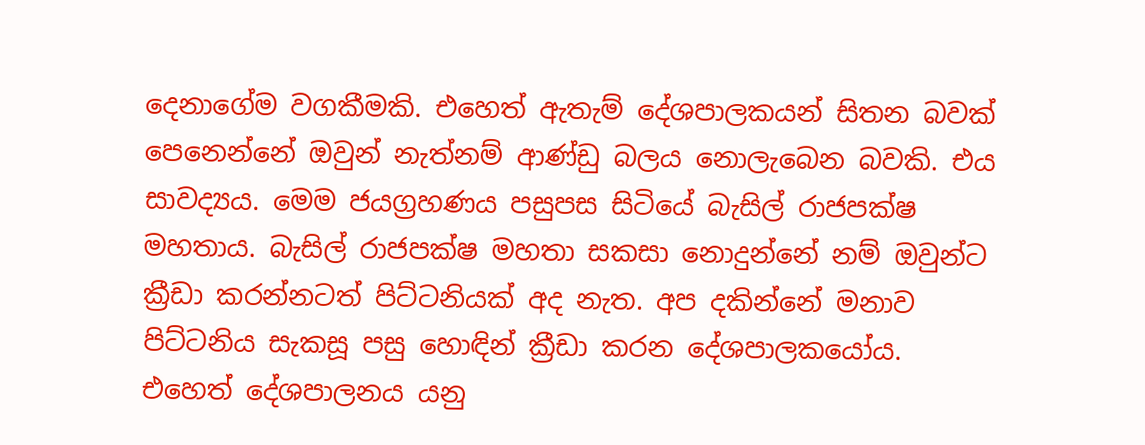දෙනාගේම වගකීමකි. එහෙත් ඇතැම් දේශපාලකයන් සිතන බවක් පෙනෙන්නේ ඔවුන් නැත්නම් ආණ්ඩු බලය නොලැබෙන බවකි. එය සාවද්‍යය. මෙම ජයග්‍රහණය පසුපස සිටියේ බැසිල් රාජපක්ෂ මහතාය. බැසිල් රාජපක්ෂ මහතා සකසා නොදුන්නේ නම් ඔවුන්ට ක්‍රීඩා කරන්නටත් පිට්ටනියක් අද නැත. අප දකින්නේ මනාව පිට්ටනිය සැකසූ පසු හොඳින් ක්‍රීඩා කරන දේශපාලකයෝය. එහෙත් දේශපාලනය යනු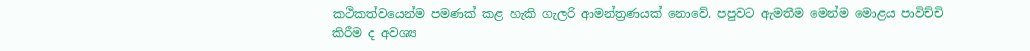කථිකත්වයෙන්ම පමණක් කළ හැකි ගැලරි ආමන්ත්‍රණයක් නොවේ. පපුවට ඇමතීම මෙන්ම මොළය පාවිච්චි කිරීම ද අවශ්‍ය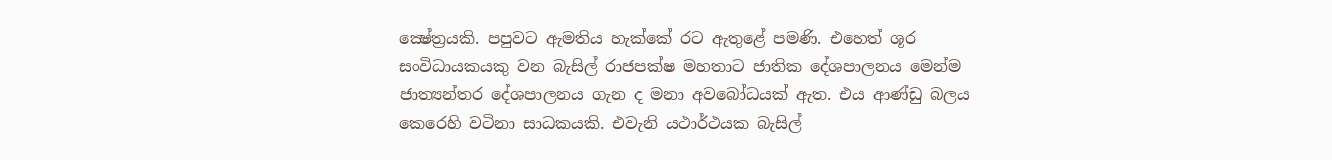ක්‍ෂේත්‍රයකි. පපුවට ඇමතිය හැක්කේ රට ඇතුළේ පමණි. එහෙත් ශූර සංවිධායකයකු වන බැසිල් රාජපක්ෂ මහතාට ජාතික දේශපාලනය මෙන්ම ජාත්‍යන්තර දේශපාලනය ගැන ද මනා අවබෝධයක් ඇත. එය ආණ්ඩු බලය කෙරෙහි වටිනා සාධකයකි. එවැනි යථාර්ථයක බැසිල්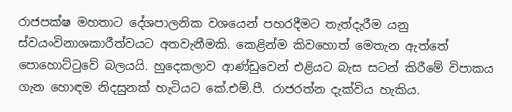රාජපක්ෂ මහතාට දේශපාලනික වශයෙන් පහරදීමට තැත්දැරීම යනු ස්වයංවිනාශකාරීත්වයට අතවැනීමකි. කෙළින්ම කිවහොත් මෙතැන ඇත්තේ පොහොට්ටුවේ බලයයි. හුදෙකලාව ආණ්ඩුවෙන් එළියට බැස සටන් කිරීමේ විපාකය ගැන හොඳම නිදසුනක් හැටියට කේ.එම්.පී. රාජරත්න දැක්විය හැකිය.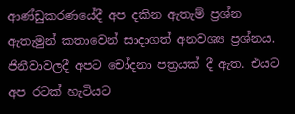ආණ්ඩුකරණයේදී අප දකින ඇතැම් ප්‍රශ්න ඇතැමුන් කතාවෙන් සාදාගත් අනවශ්‍ය ප්‍රශ්නය. ජිනීවාවලදී අපට චෝදනා පත්‍රයක් දී ඇත. එයට අප රටක් හැටියට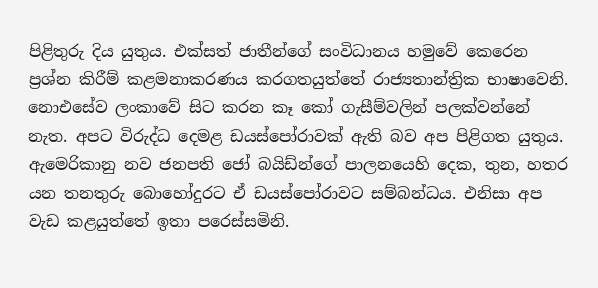පිළිතුරු දිය යුතුය. එක්සත් ජාතීන්ගේ සංවිධානය හමුවේ කෙරෙන ප්‍රශ්න කිරීම් කළමනාකරණය කරගතයුත්තේ රාජ්‍යතාන්ත්‍රික භාෂාවෙනි. නොඑසේව ලංකාවේ සිට කරන කෑ කෝ ගැසීම්වලින් පලක්වන්නේ නැත. අපට විරුද්ධ දෙමළ ඩයස්පෝරාවක් ඇති බව අප පිළිගත යුතුය. ඇමෙරිකානු නව ජනපති ජෝ බයිඩ්න්ගේ පාලනයෙහි දෙක, තුන, හතර යන තනතුරු බොහෝදුරට ඒ ඩයස්පෝරාවට සම්බන්ධය. එනිසා අප වැඩ කළයුත්තේ ඉතා පරෙස්සමිනි.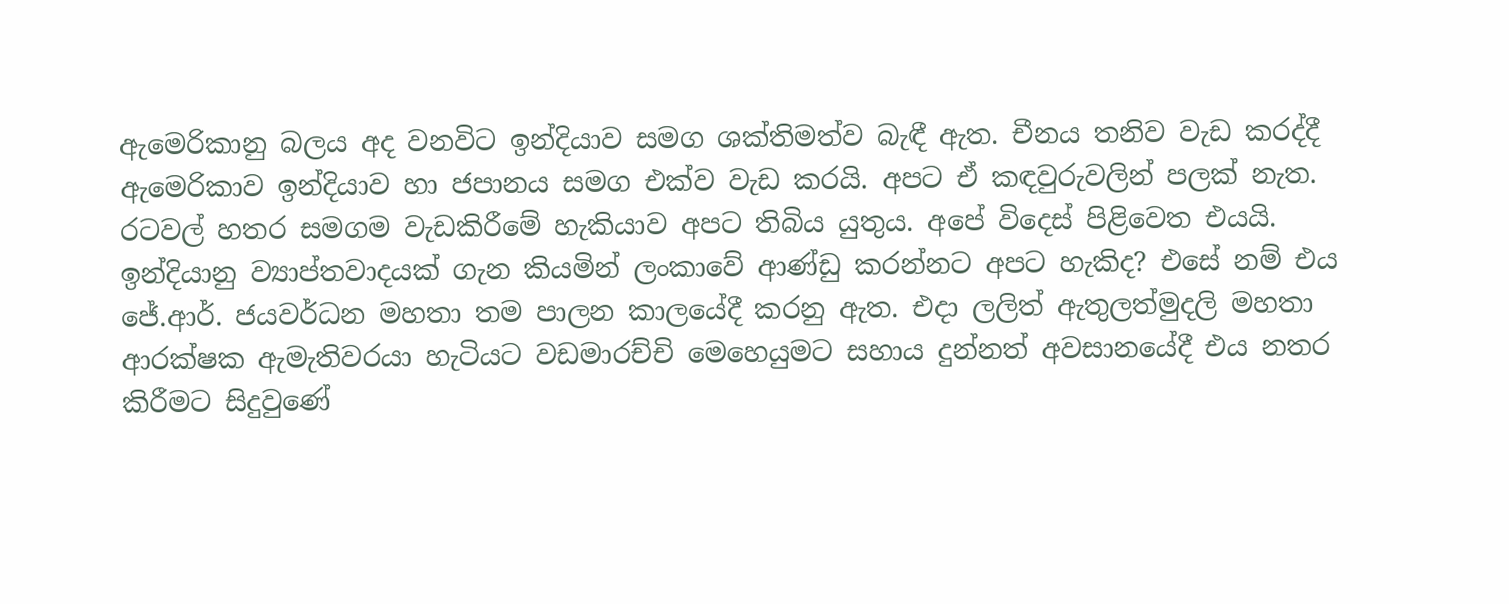ඇමෙරිකානු බලය අද වනවිට ඉන්දියාව සමග ශක්තිමත්ව බැඳී ඇත. චීනය තනිව වැඩ කරද්දී ඇමෙරිකාව ඉන්දියාව හා ජපානය සමග එක්ව වැඩ කරයි. අපට ඒ කඳවුරුවලින් පලක් නැත. රටවල් හතර සමගම වැඩකිරීමේ හැකියාව අපට තිබිය යුතුය. අපේ විදෙස් පිළිවෙත එයයි. ඉන්දියානු ව්‍යාප්තවාදයක් ගැන කියමින් ලංකාවේ ආණ්ඩු කරන්නට අපට හැකිද? එසේ නම් එය ජේ.ආර්. ජයවර්ධන මහතා තම පාලන කාලයේදී කරනු ඇත. එදා ලලිත් ඇතුලත්මුදලි මහතා ආරක්ෂක ඇමැතිවරයා හැටියට වඩමාරච්චි මෙහෙයුමට සහාය දුන්නත් අවසානයේදී එය නතර කිරීමට සිදුවුණේ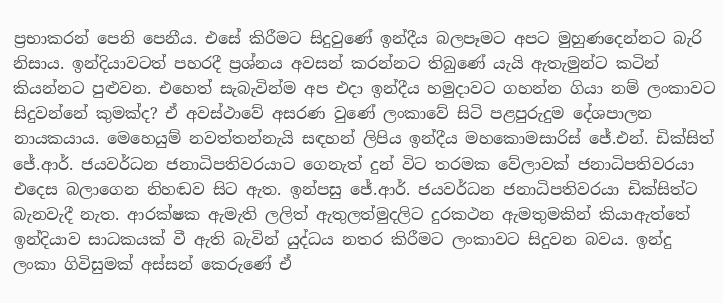ප්‍රභාකරන් පෙනි පෙනීය. එසේ කිරීමට සිදුවුණේ ඉන්දීය බලපෑමට අපට මුහුණදෙන්නට බැරි නිසාය. ඉන්දියාවටත් පහරදී ප්‍රශ්නය අවසන් කරන්නට තිබුණේ යැයි ඇතැමුන්ට කටින් කියන්නට පුළුවන. එහෙත් සැබැවින්ම අප එදා ඉන්දීය හමුදාවට ගහන්න ගියා නම් ලංකාවට සිදුවන්නේ කුමක්ද? ඒ අවස්ථාවේ අසරණ වුණේ ලංකාවේ සිටි පළපුරුදුම දේශපාලන නායකයාය. මෙහෙයුම් නවත්තන්නැයි සඳහන් ලිපිය ඉන්දීය මහකොමසාරිස් ජේ.එන්. ඩික්සිත් ජේ.ආර්. ජයවර්ධන ජනාධිපතිවරයාට ගෙනැත් දුන් විට තරමක වේලාවක් ජනාධිපතිවරයා එදෙස බලාගෙන නිහඬව සිට ඇත. ඉන්පසු ජේ.ආර්. ජයවර්ධන ජනාධිපතිවරයා ඩික්සිත්ට බැනවැදී නැත. ආරක්ෂක ඇමැති ලලිත් ඇතුලත්මුදලිට දුරකථන ඇමතුමකින් කියාඇත්තේ ඉන්දියාව සාධකයක් වී ඇති බැවින් යුද්ධය නතර කිරීමට ලංකාවට සිදුවන බවය. ඉන්දු ලංකා ගිවිසුමක් අස්සන් කෙරුණේ ඒ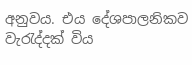අනුවය. එය දේශපාලනිකව වැරැද්දක් විය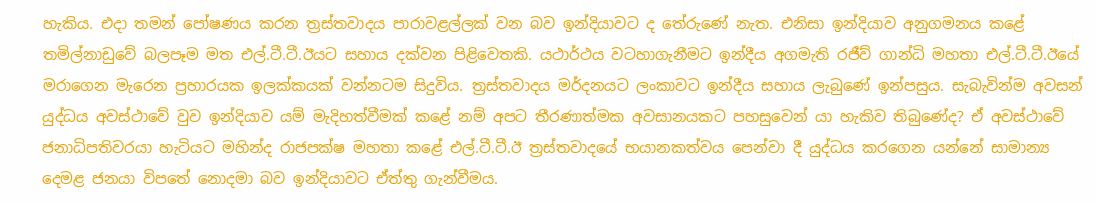හැකිය. එදා තමන් පෝෂණය කරන ත්‍රස්තවාදය පාරාවළල්ලක් වන බව ඉන්දියාවට ද තේරුණේ නැත. එනිසා ඉන්දියාව අනුගමනය කළේ තමිල්නාඩුවේ බලපෑම මත එල්.ටී.ටී.ඊයට සහාය දක්වන පිළිවෙතකි. යථාර්ථය වටහාගැනීමට ඉන්දීය අගමැති රජීව් ගාන්ධි මහතා එල්.ටී.ටී.ඊයේ මරාගෙන මැරෙන ප්‍රහාරයක ඉලක්කයක් වන්නටම සිදුවිය. ත්‍රස්තවාදය මර්දනයට ලංකාවට ඉන්දීය සහාය ලැබුණේ ඉන්පසුය. සැබැවින්ම අවසන් යුද්ධය අවස්ථාවේ වුව ඉන්දියාව යම් මැදිහත්වීමක් කළේ නම් අපට තීරණාත්මක අවසානයකට පහසුවෙන් යා හැකිව තිබුණේද? ඒ අවස්ථාවේ ජනාධිපතිවරයා හැටියට මහින්ද රාජපක්ෂ මහතා කළේ එල්.ටී.ටී.ඊ ත්‍රස්තවාදයේ භයානකත්වය පෙන්වා දී යුද්ධය කරගෙන යන්නේ සාමාන්‍ය දෙමළ ජනයා විපතේ නොදමා බව ඉන්දියාවට ඒත්තු ගැන්වීමය.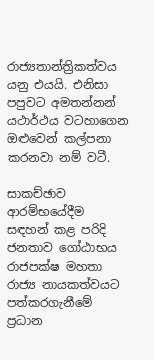රාජ්‍යතාන්ත්‍රිකත්වය යනු එයයි. එනිසා පපුවට අමතන්නන් යථාර්ථය වටහාගෙන ඔළුවෙන් කල්පනා කරනවා නම් වටී.

සාකච්ඡාව ආරම්භයේදීම සඳහන් කළ පරිදි ජනතාව ගෝඨාභය රාජපක්ෂ මහතා රාජ්‍ය නායකත්වයට පත්කරගැනීමේ ප්‍රධාන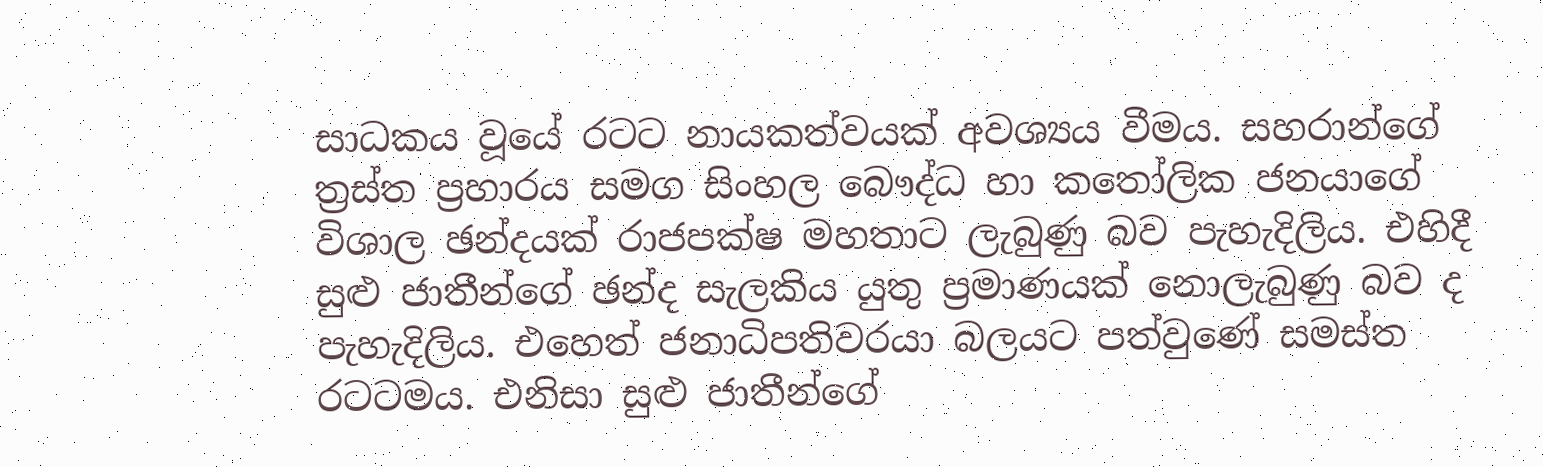සාධකය වූයේ රටට නායකත්වයක් අවශ්‍යය වීමය. සහරාන්ගේ ත්‍රස්ත ප්‍රහාරය සමග සිංහල බෞද්ධ හා කතෝලික ජනයාගේ විශාල ඡන්දයක් රාජපක්ෂ මහතාට ලැබුණු බව පැහැදිලිය. එහිදී සුළු ජාතීන්ගේ ඡන්ද සැලකිය යුතු ප්‍රමාණයක් නොලැබුණු බව ද පැහැදිලිය. එහෙත් ජනාධිපතිවරයා බලයට පත්වුණේ සමස්ත රටටමය. එනිසා සුළු ජාතීන්ගේ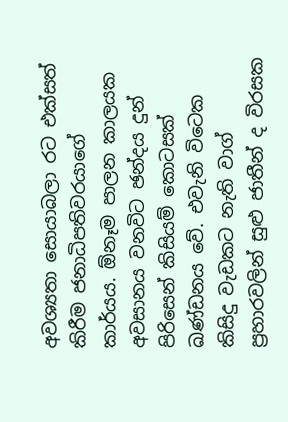අවශ්‍යතා සොයාබලා රට එක්සත් කිරීම ජනාධිපතිවරයාගේ කාර්යය. ඕනෑම පාලන කාලයක අවසානය වනවිට ඡන්දය දුන් පිරිසෙන් කිසියම් කොටසක් ඛණ්ඩනය වේ. එවැනි විටෙක කිසිදු වැඩකට නැති වාග් ප්‍රහාරවලින් සුළු ජාතීන් ද විරසක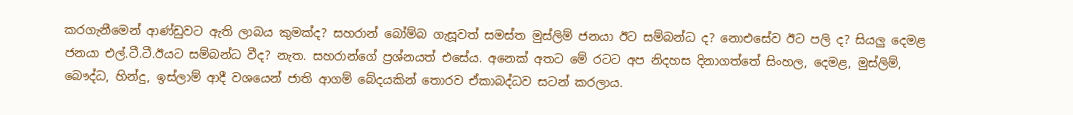කරගැනීමෙන් ආණ්ඩුවට ඇති ලාබය කුමක්ද? සහරාන් බෝම්බ ගැසූවත් සමස්ත මුස්ලිම් ජනයා ඊට සම්බන්ධ ද? නොඑසේව ඊට පලි ද? සියලු දෙමළ ජනයා එල්.ටී.ටී.ඊයට සම්බන්ධ වීද? නැත. සහරාන්ගේ ප්‍රශ්නයත් එසේය. අනෙක් අතට මේ රටට අප නිදහස දිනාගත්තේ සිංහල, දෙමළ, මුස්ලිම්, බෞද්ධ, හින්දු, ඉස්ලාම් ආදී වශයෙන් ජාති ආගම් බේදයකින් තොරව ඒකාබද්ධව සටන් කරලාය.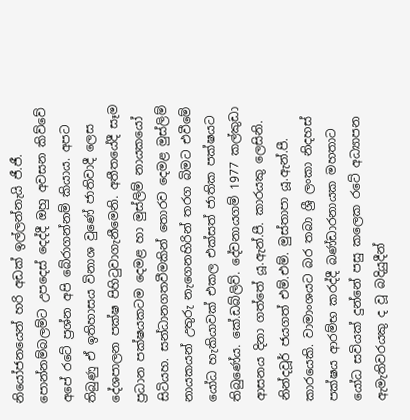නියෝජනයෙන් හරි අඩක් ඉල්ලන්නැයි ජී.ජී. පොන්නම්බලම්ට උපදෙස් දෙද්දී ඔහු අවසන කිව්වේ අපේ රටේ ප්‍රශ්න අපි බේරාගන්නම් කියාය. අපට තිබුණු ඒ ඉතිහාසය විනාශ වුණේ ජාතිවාදී ලෙස දේශපාලන පක්ෂ පිහිටුවාගැනීමෙනි. අතීතයේදී සෑම ප්‍රධාන පක්ෂයකටම දෙමළ හා මුස්ලිම් නායකයෝ සිටියහ. සන්ධානගතවීමකින් තොරව දෙමළ මුස්ලිම් නායකයන් උතුරු නැගෙනහිරින් තරග බිමට එවීමේ යෝධ හැකියාවක් එකල එක්සත් ජාතික පක්ෂයට තිබුණේය. කේ.ඩබ්ලිව්. දේවනායගම් 1977 කල්කුඩා ආසනය දිනා ගත්තේ යූ.ඇන්.පී. කාරයකු ලෙසිනි. නින්දවූර් ජයගත් එම්.එම්. මුස්තාපා යූ.ඇන්.පී. කාරයෙකි. වාමාංශයට බර තබා ශ්‍රී ලංකා නිදහස් පක්ෂය ආරම්භ කරද්දී බණ්ඩාරනායක මහතාට යෝධ සවියක් දුන්නේ පසු කලෙක රටේ අධ්‍යාපන ඇමැතිවරයකු ද වූ බදියුදීන්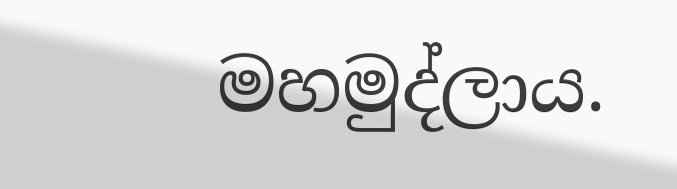මහමුද්ලාය.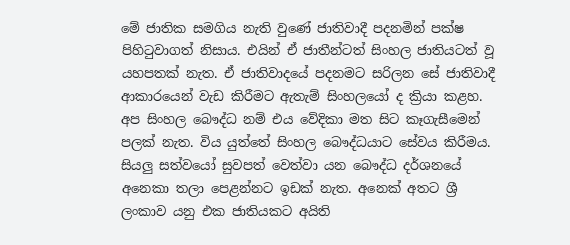මේ ජාතික සමගිය නැති වුණේ ජාතිවාදී පදනමින් පක්ෂ පිහිටුවාගත් නිසාය. එයින් ඒ ජාතීන්ටත් සිංහල ජාතියටත් වූ යහපතක් නැත. ඒ ජාතිවාදයේ පදනමට සරිලන සේ ජාතිවාදී ආකාරයෙන් වැඩ කිරීමට ඇතැම් සිංහලයෝ ද ක්‍රියා කළහ. අප සිංහල බෞද්ධ නම් එය වේදිකා මත සිට කෑගැසීමෙන් පලක් නැත. විය යුත්තේ සිංහල බෞද්ධයාට සේවය කිරීමය. සියලු සත්වයෝ සුවපත් වෙත්වා යන බෞද්ධ දර්ශනයේ අනෙකා තලා පෙළන්නට ඉඩක් නැත. අනෙක් අතට ශ්‍රී ලංකාව යනු එක ජාතියකට අයිති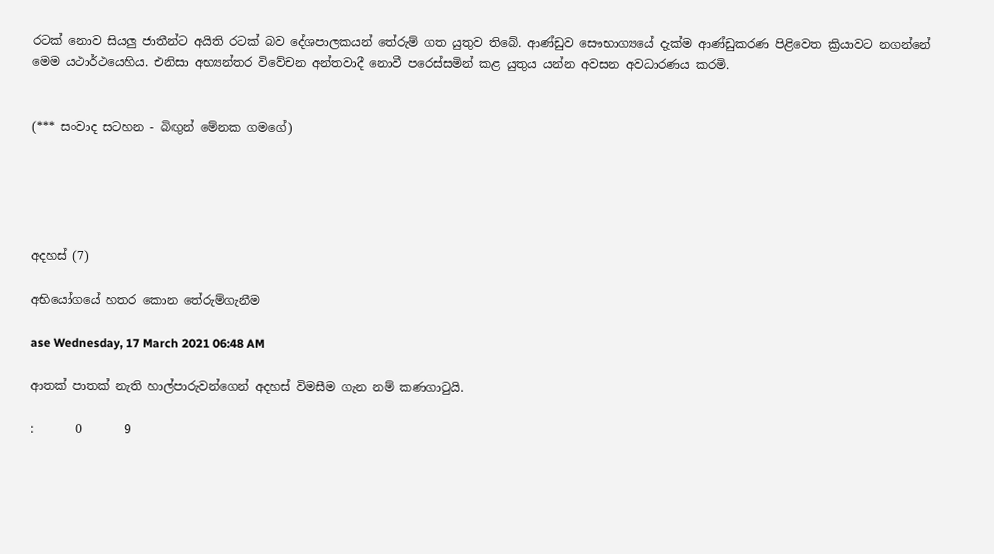රටක් නොව සියලු ජාතීන්ට අයිති රටක් බව දේශපාලකයන් තේරුම් ගත යුතුව තිබේ. ආණ්ඩුව සෞභාග්‍යයේ දැක්ම ආණ්ඩුකරණ පිළිවෙත ක්‍රියාවට නගන්නේ මෙම යථාර්ථයෙහිය. එනිසා අභ්‍යන්තර විවේචන අන්තවාදී නොවී පරෙස්සමින් කළ යුතුය යන්න අවසන අවධාරණය කරමි.


(*** සංවාද සටහන - බිඟුන් මේනක ගමගේ)





අදහස් (7)

අභියෝගයේ හතර කොන තේරුම්ගැනීම

ase Wednesday, 17 March 2021 06:48 AM

ආතක් පාතක් නැති හාල්පාරුවන්ගෙන් අදහස් විමසීම ගැන නම් කණගාටුයි.

:       0       9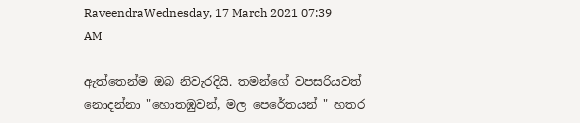RaveendraWednesday, 17 March 2021 07:39 AM

ඇත්තෙන්ම ඔබ නිවැරදියි. තමන්ගේ වපසරියවත් නොදන්නා "හොතඹුවන්, මල පෙරේතයන් " හතර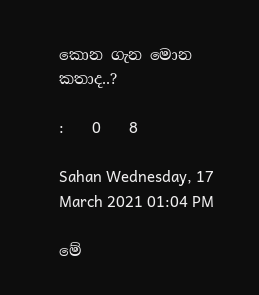කොන ගැන මොන කතාද..?

:       0       8

Sahan Wednesday, 17 March 2021 01:04 PM

මේ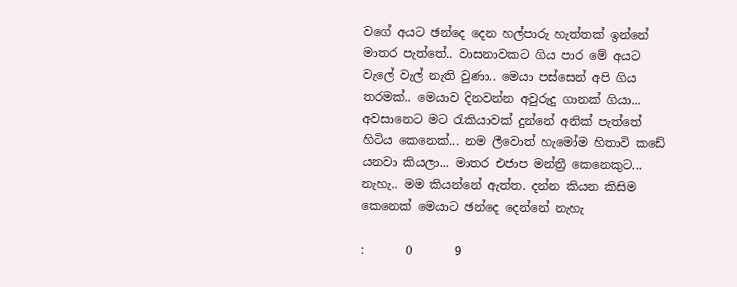වගේ අයට ඡන්දෙ දෙන හල්පාරු හැත්තක් ඉන්නේ මාතර පැත්තේ.. වාසනාවකට ගිය පාර මේ අයට වැලේ වැල් නැති වුණා.. මෙයා පස්සෙන් අපි ගිය තරමක්.. මෙයාව දිනවන්න අවුරුදු ගානක් ගියා... අවසානෙට මට රැකියාවක් දුන්නේ අනික් පැත්තේ හිටිය කෙනෙක්... නම ලීවොත් හැමෝම හිතාවි කඩේ යනවා කියලා... මාතර එජාප මන්ත්‍රී කෙනෙකුට... නැහැ.. මම කියන්නේ ඇත්ත. දන්න කියන කිසිම කෙනෙක් මෙයාට ඡන්දෙ දෙන්නේ නැහැ

:       0       9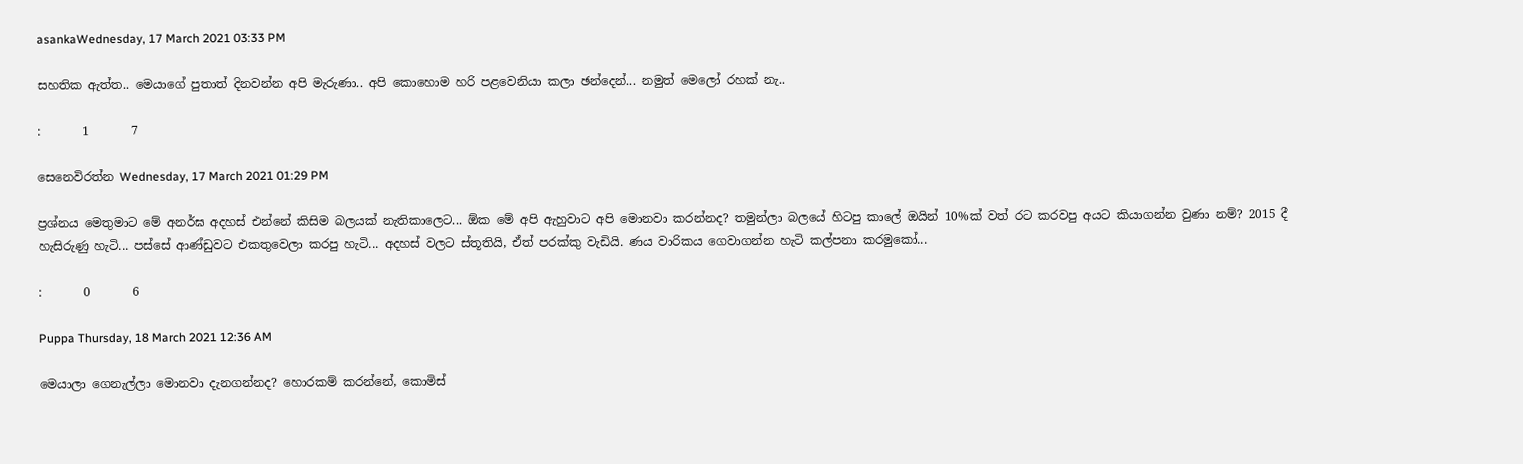asankaWednesday, 17 March 2021 03:33 PM

සහතික ඇත්ත.. මෙයාගේ පුතාත් දිනවන්න අපි මැරුණා.. අපි කොහොම හරි පළවෙනියා කලා ඡන්දෙන්... නමුත් මෙලෝ රහක් නැ..

:       1       7

සෙනෙවිරත්න Wednesday, 17 March 2021 01:29 PM

ප්‍රශ්නය මෙතුමාට මේ අනර්ඝ අදහස් එන්නේ කිසිම බලයක් නැතිකාලෙට... ඕක මේ අපි ඇහුවාට අපි මොනවා කරන්නද? තමුන්ලා බලයේ හිටපු කාලේ ඔයින් 10%ක් වත් රට කරවපු අයට කියාගන්න වුණා නම්? 2015 දී හැසිරුණු හැටි... පස්සේ ආණ්ඩුවට එකතුවෙලා කරපු හැටි... අදහස් වලට ස්තූතියි, ඒත් පරක්කු වැඩියි. ණය වාරිකය ගෙවාගන්න හැටි කල්පනා කරමුකෝ...

:       0       6

Puppa Thursday, 18 March 2021 12:36 AM

මෙයාලා ගෙනැල්ලා මොනවා දැනගන්නද? හොරකම් කරන්නේ, කොමිස්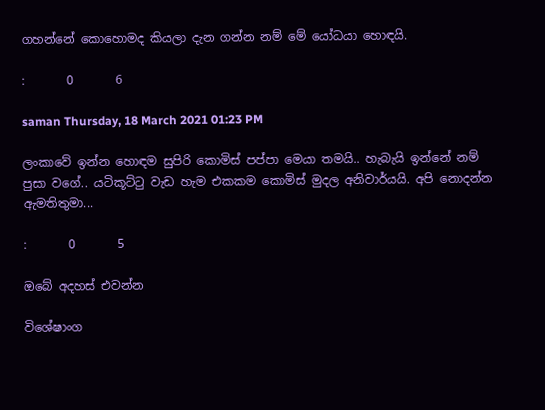ගහන්නේ කොහොමද කියලා දැන ගන්න නම් මේ යෝධයා හොඳයි.

:       0       6

saman Thursday, 18 March 2021 01:23 PM

ලංකාවේ ඉන්න හොඳම සුපිරි කොමිස් පප්පා මෙයා තමයි.. හැබැයි ඉන්නේ නම් පුසා වගේ.. යටිකූට්ටු වැඩ හැම එකකම කොමිස් මුදල අනිවාර්යයි. අපි නොදන්න ඇමතිතුමා...

:       0       5

ඔබේ අදහස් එවන්න

විශේෂාංග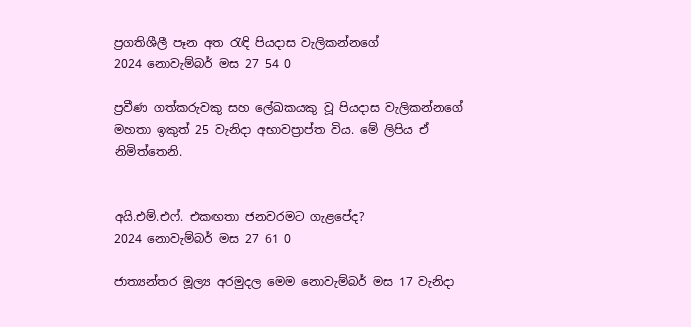ප්‍රගතිශීලී පෑන අත රැඳි පියදාස වැලිකන්නගේ
2024 නොවැම්බර් මස 27 54 0

ප්‍රවීණ ගත්කරුවකු සහ ලේඛකයකු වූ පියදාස වැලිකන්නගේ මහතා ඉකුත් 25 වැනිදා අභාවප්‍රාප්ත විය. මේ ලිපිය ඒ නිමිත්තෙනි.


අයි.එම්.එෆ්. එකඟතා ජනවරමට ගැළපේද?
2024 නොවැම්බර් මස 27 61 0

ජාත්‍යන්තර මූල්‍ය අරමුදල මෙම නොවැම්බර් මස 17 වැනිදා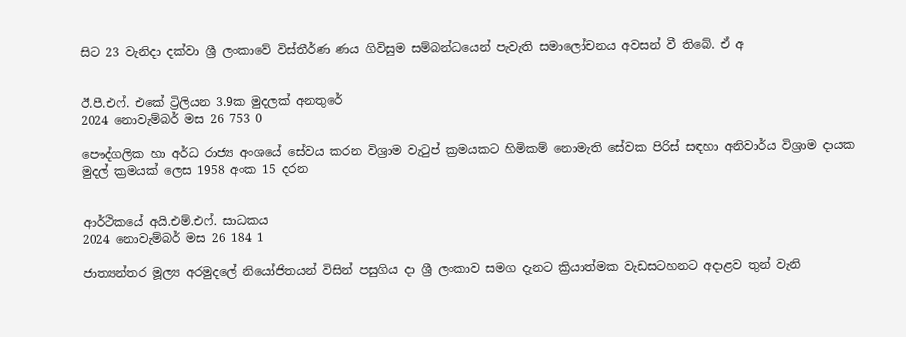සිට 23 වැනිදා දක්වා ශ්‍රී ලංකාවේ විස්තීර්ණ ණය ගිවිසුම සම්බන්ධයෙන් පැවැති සමාලෝචනය අවසන් වී තිබේ. ඒ අ


ඊ.පී.එෆ්. එකේ ට්‍රිලියන 3.9ක මුදලක් අනතුරේ
2024 නොවැම්බර් මස 26 753 0

පෞද්ගලික හා අර්ධ රාජ්‍ය අංශයේ සේවය කරන විශ්‍රාම වැටුප් ක්‍රමයකට හිමිකම් නොමැති සේවක පිරිස් සඳහා අනිවාර්ය විශ්‍රාම දායක මුදල් ක්‍රමයක් ලෙස 1958 අංක 15 දරන


ආර්ථිකයේ අයි.එම්.එෆ්. සාධකය
2024 නොවැම්බර් මස 26 184 1

ජාත්‍යන්තර මූල්‍ය අරමුදලේ නියෝජිතයන් විසින් පසුගිය දා ශ්‍රී ලංකාව සමග දැනට ක්‍රියාත්මක වැඩසටහනට අදාළව තුන් වැනි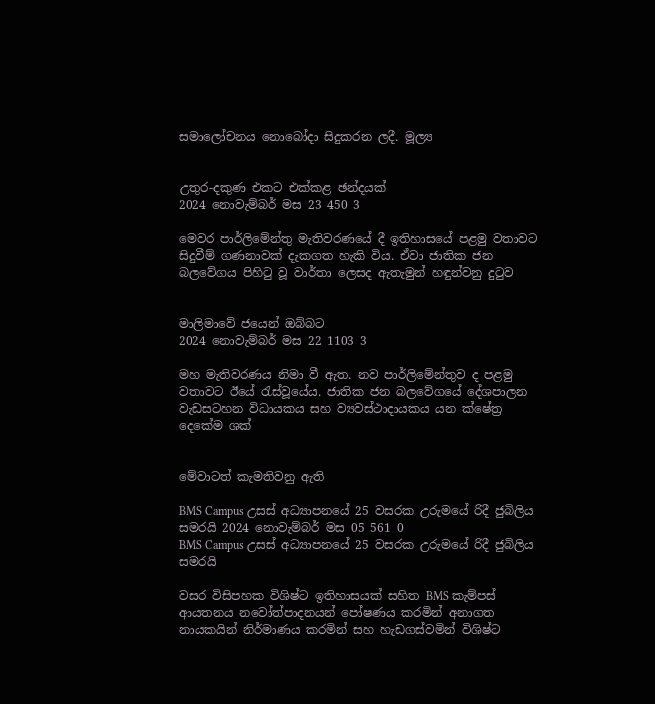සමාලෝචනය නොබෝදා සිදුකරන ලදී. මූල්‍ය


උතුර-දකුණ එකට එක්කළ ඡන්දයක්
2024 නොවැම්බර් මස 23 450 3

මෙවර පාර්ලිමේන්තු මැතිවරණයේ දී ඉතිහාසයේ පළමු වතාවට සිදුවීම් ගණනාවක් දැකගත හැකි විය. ඒවා ජාතික ජන බලවේගය පිහිටු වූ වාර්තා ලෙසද ඇතැමුන් හඳුන්වනු දුටුව


මාලිමාවේ ජයෙන් ඔබ්බට
2024 නොවැම්බර් මස 22 1103 3

මහ මැතිවරණය නිමා වී ඇත. නව පාර්ලිමේන්තුව ද පළමු වතාවට ඊයේ රැස්වූයේය. ජාතික ජන බලවේගයේ දේශපාලන වැඩසටහන විධායකය සහ ව්‍යවස්ථාදායකය යන ක්ෂේත්‍ර දෙකේම ශක්


මේවාටත් කැමතිවනු ඇති

BMS Campus උසස් අධ්‍යාපනයේ 25 වසරක උරුමයේ රිදී ජුබිලිය සමරයි 2024 නොවැම්බර් මස 05 561 0
BMS Campus උසස් අධ්‍යාපනයේ 25 වසරක උරුමයේ රිදී ජුබිලිය සමරයි

වසර විසිපහක විශිෂ්ට ඉතිහාසයක් සහිත BMS කැම්පස් ආයතනය නවෝත්පාදනයන් පෝෂණය කරමින් අනාගත නායකයින් නිර්මාණය කරමින් සහ හැඩගස්වමින් විශිෂ්ට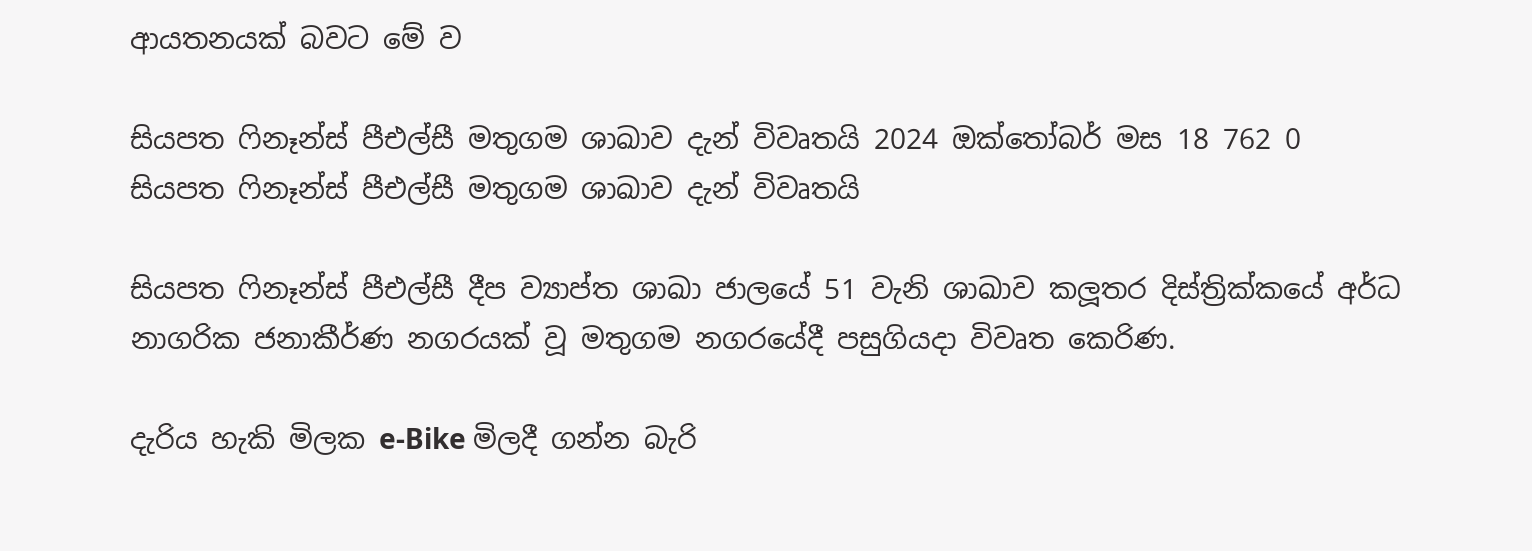ආයතනයක් බවට මේ ව

සියපත ෆිනෑන්ස් පීඑල්සී මතුගම ශාඛාව දැන් විවෘතයි 2024 ඔක්තෝබර් මස 18 762 0
සියපත ෆිනෑන්ස් පීඑල්සී මතුගම ශාඛාව දැන් විවෘතයි

සියපත ෆිනෑන්ස් පීඑල්සී දීප ව්‍යාප්ත ශාඛා ජාලයේ 51 වැනි ශාඛාව කලූතර දිස්ත්‍රික්කයේ අර්ධ නාගරික ජනාකීර්ණ නගරයක් වූ මතුගම නගරයේදී පසුගියදා විවෘත කෙරිණ.

දැරිය හැකි මිලක e-Bike මිලදී ගන්න බැරි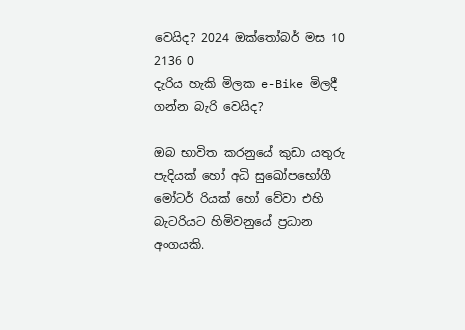වෙයිද? 2024 ඔක්තෝබර් මස 10 2136 0
දැරිය හැකි මිලක e-Bike මිලදී ගන්න බැරි වෙයිද?

ඔබ භාවිත කරනුයේ කුඩා යතුරු පැදියක් හෝ අධි සුඛෝපභෝගී මෝටර් රියක් හෝ වේවා එහි බැටරියට හිමිවනුයේ ප්‍රධාන අංගයකි.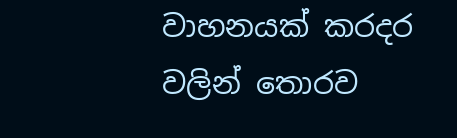වාහනයක් කරදර වලින් තොරව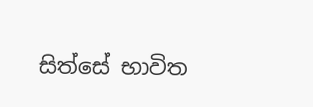සිත්සේ භාවිත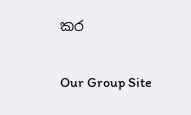කර

Our Group Site